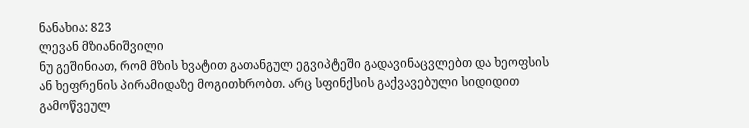ნანახია: 823
ლევან მზიანიშვილი
ნუ გეშინიათ, რომ მზის ხვატით გათანგულ ეგვიპტეში გადავინაცვლებთ და ხეოფსის ან ხეფრენის პირამიდაზე მოგითხრობთ. არც სფინქსის გაქვავებული სიდიდით გამოწვეულ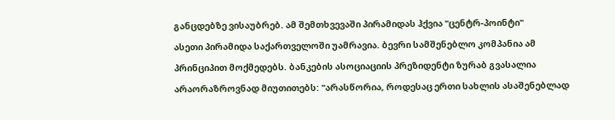განცდებზე ვისაუბრებ. ამ შემთხვევაში პირამიდას ჰქვია "ცენტრ-პოინტი"
ასეთი პირამიდა საქართველოში უამრავია. ბევრი სამშენებლო კომპანია ამ პრინციპით მოქმედებს. ბანკების ასოციაციის პრეზიდენტი ზურაბ გვასალია არაორაზროვნად მიუთითებს: "არასწორია, როდესაც ერთი სახლის ასაშენებლად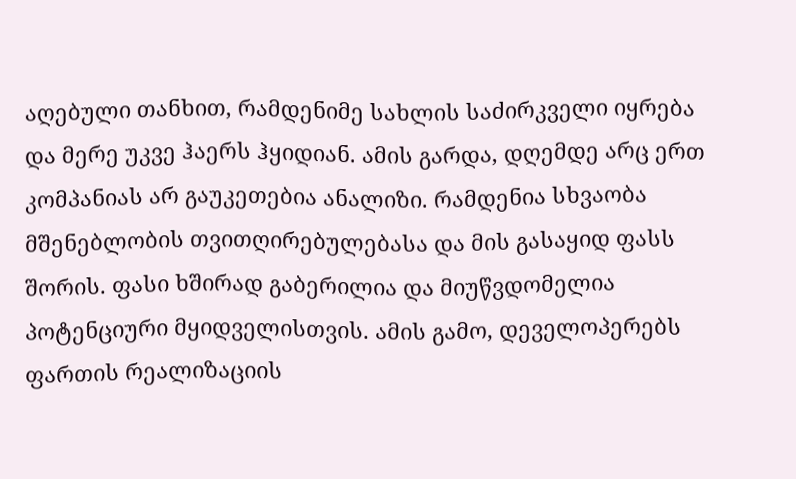აღებული თანხით, რამდენიმე სახლის საძირკველი იყრება და მერე უკვე ჰაერს ჰყიდიან. ამის გარდა, დღემდე არც ერთ კომპანიას არ გაუკეთებია ანალიზი. რამდენია სხვაობა მშენებლობის თვითღირებულებასა და მის გასაყიდ ფასს შორის. ფასი ხშირად გაბერილია და მიუწვდომელია პოტენციური მყიდველისთვის. ამის გამო, დეველოპერებს ფართის რეალიზაციის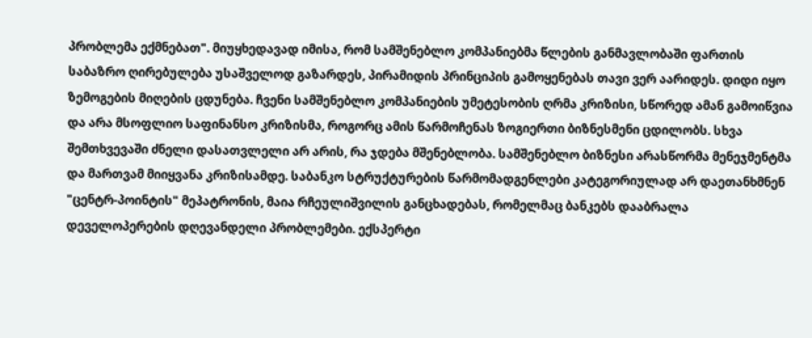პრობლემა ექმნებათ". მიუყხედავად იმისა, რომ სამშენებლო კომპანიებმა წლების განმავლობაში ფართის საბაზრო ღირებულება უსაშველოდ გაზარდეს, პირამიდის პრინციპის გამოყენებას თავი ვერ აარიდეს. დიდი იყო ზემოგების მიღების ცდუნება. ჩვენი სამშენებლო კომპანიების უმეტესობის ღრმა კრიზისი, სწორედ ამან გამოიწვია და არა მსოფლიო საფინანსო კრიზისმა, როგორც ამის წარმოჩენას ზოგიერთი ბიზნესმენი ცდილობს. სხვა შემთხვევაში ძნელი დასათვლელი არ არის, რა ჯდება მშენებლობა. სამშენებლო ბიზნესი არასწორმა მენეჯმენტმა და მართვამ მიიყვანა კრიზისამდე. საბანკო სტრუქტურების წარმომადგენლები კატეგორიულად არ დაეთანხმნენ "ცენტრ-პოინტის" მეპატრონის, მაია რჩეულიშვილის განცხადებას, რომელმაც ბანკებს დააბრალა დეველოპერების დღევანდელი პრობლემები. ექსპერტი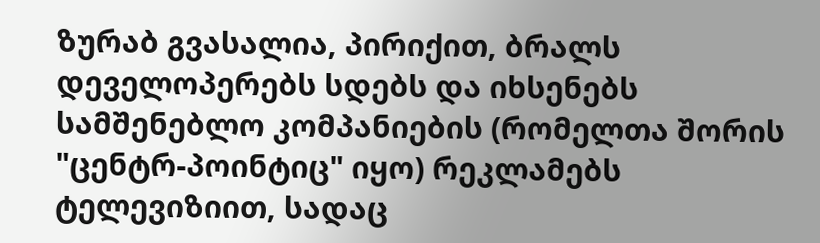ზურაბ გვასალია, პირიქით, ბრალს დეველოპერებს სდებს და იხსენებს სამშენებლო კომპანიების (რომელთა შორის "ცენტრ-პოინტიც" იყო) რეკლამებს ტელევიზიით, სადაც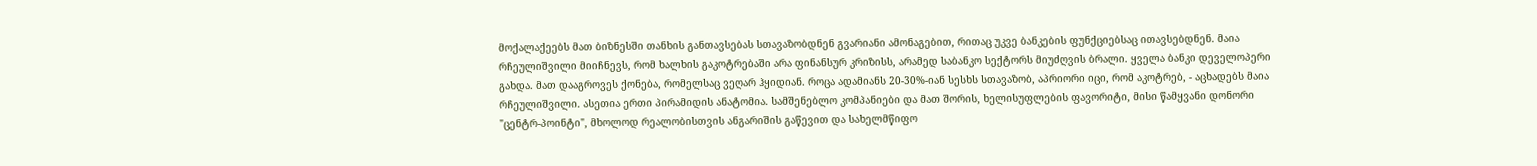მოქალაქეებს მათ ბიზნესში თანხის განთავსებას სთავაზობდნენ გვარიანი ამონაგებით, რითაც უკვე ბანკების ფუნქციებსაც ითავსებდნენ. მაია რჩეულიშვილი მიიჩნევს, რომ ხალხის გაკოტრებაში არა ფინანსურ კრიზისს, არამედ საბანკო სექტორს მიუძღვის ბრალი. ყველა ბანკი დეველოპერი გახდა. მათ დააგროვეს ქონება, რომელსაც ვეღარ ჰყიდიან. როცა ადამიანს 20-30%-იან სესხს სთავაზობ, აპრიორი იცი, რომ აკოტრებ, - აცხადებს მაია რჩეულიშვილი. ასეთია ერთი პირამიდის ანატომია. სამშენებლო კომპანიები და მათ შორის, ხელისუფლების ფავორიტი, მისი წამყვანი დონორი "ცენტრ-პოინტი", მხოლოდ რეალობისთვის ანგარიშის გაწევით და სახელმწიფო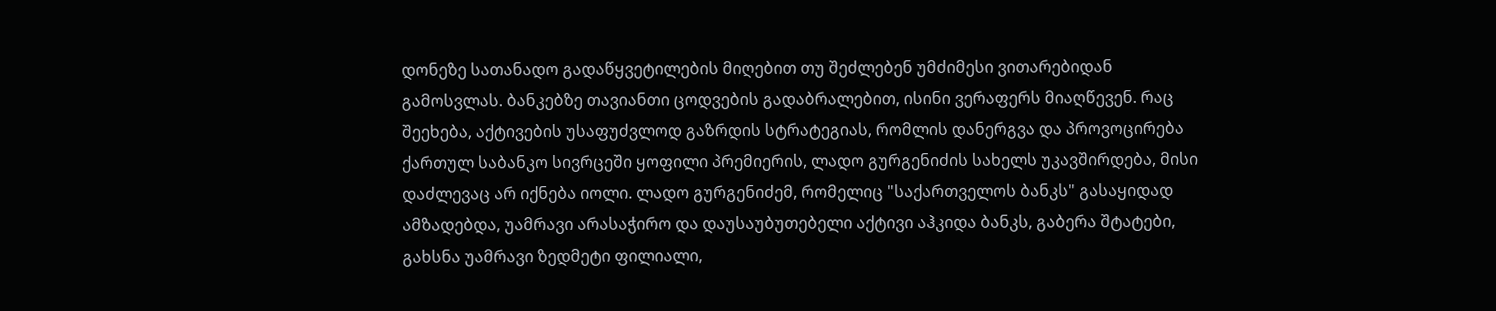დონეზე სათანადო გადაწყვეტილების მიღებით თუ შეძლებენ უმძიმესი ვითარებიდან გამოსვლას. ბანკებზე თავიანთი ცოდვების გადაბრალებით, ისინი ვერაფერს მიაღწევენ. რაც შეეხება, აქტივების უსაფუძვლოდ გაზრდის სტრატეგიას, რომლის დანერგვა და პროვოცირება ქართულ საბანკო სივრცეში ყოფილი პრემიერის, ლადო გურგენიძის სახელს უკავშირდება, მისი დაძლევაც არ იქნება იოლი. ლადო გურგენიძემ, რომელიც "საქართველოს ბანკს" გასაყიდად ამზადებდა, უამრავი არასაჭირო და დაუსაუბუთებელი აქტივი აჰკიდა ბანკს, გაბერა შტატები, გახსნა უამრავი ზედმეტი ფილიალი,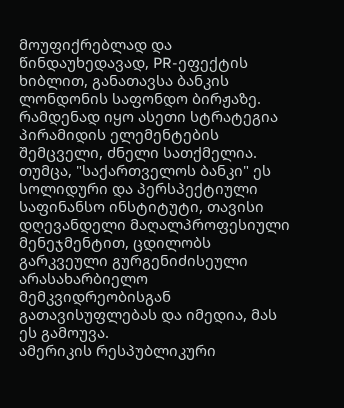მოუფიქრებლად და წინდაუხედავად, PR-ეფექტის ხიბლით, განათავსა ბანკის ლონდონის საფონდო ბირჟაზე. რამდენად იყო ასეთი სტრატეგია პირამიდის ელემენტების შემცველი, ძნელი სათქმელია. თუმცა, "საქართველოს ბანკი" ეს სოლიდური და პერსპექტიული საფინანსო ინსტიტუტი, თავისი დღევანდელი მაღალპროფესიული მენეჯმენტით, ცდილობს გარკვეული გურგენიძისეული არასახარბიელო მემკვიდრეობისგან გათავისუფლებას და იმედია, მას ეს გამოუვა.
ამერიკის რესპუბლიკური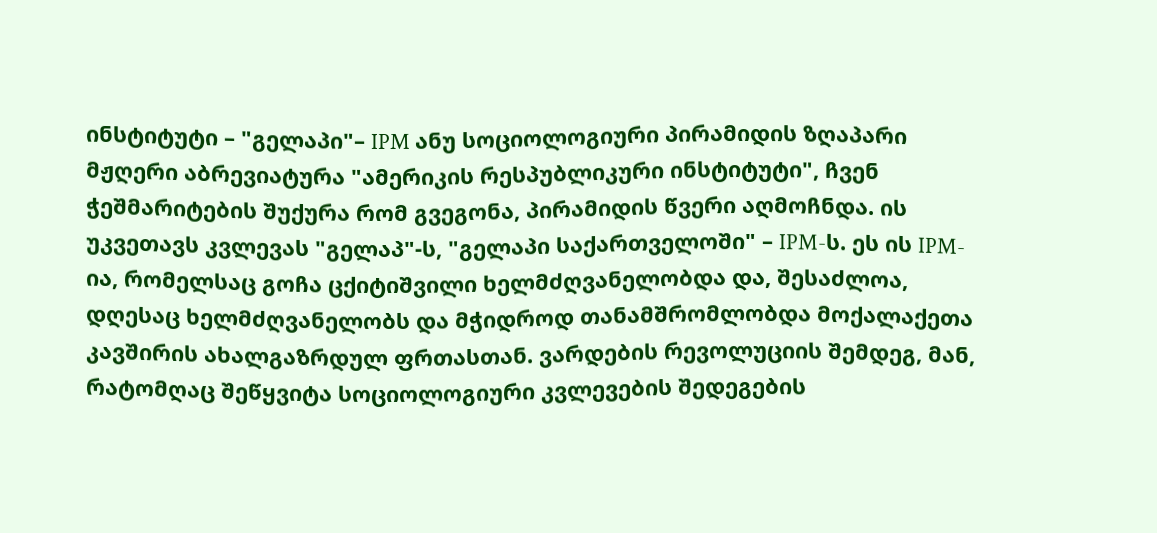ინსტიტუტი – "გელაპი"– IPM ანუ სოციოლოგიური პირამიდის ზღაპარი
მჟღერი აბრევიატურა "ამერიკის რესპუბლიკური ინსტიტუტი", ჩვენ ჭეშმარიტების შუქურა რომ გვეგონა, პირამიდის წვერი აღმოჩნდა. ის უკვეთავს კვლევას "გელაპ"-ს, "გელაპი საქართველოში" – IPM-ს. ეს ის IPM-ია, რომელსაც გოჩა ცქიტიშვილი ხელმძღვანელობდა და, შესაძლოა, დღესაც ხელმძღვანელობს და მჭიდროდ თანამშრომლობდა მოქალაქეთა კავშირის ახალგაზრდულ ფრთასთან. ვარდების რევოლუციის შემდეგ, მან, რატომღაც შეწყვიტა სოციოლოგიური კვლევების შედეგების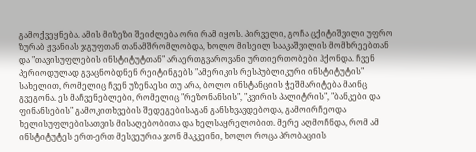გამოქვეყნება. ამის მიზეზი შეიძლება ორი რამ იყოს. პირველი, გოჩა ცქიტიშვილი უფრო ზურაბ ჟვანიას ჯგუფთან თანამშრომლობდა, ხოლო მისეილ სააკაშვილის მომხრეებთან და "თავისუფლების ინსტიტუტთან" არაერთგვაროვანი ურთიერთობები ჰქონდა. ჩვენ პერიოდულად გვაცნობდნენ რეიტინგებს "ამერიკის რესპუბლიკური ინსტიტუტის" სახელით, რომელიც ჩვენ უზენაესი თუ არა, ბოლო ინსტანციის ჭეშმარიტება მაინც გვეგონა. ეს მაჩვენებლები, რომელიც "რეზონანსის", "კვირის პალიტრის", "ბანკები და ფინანსების" გამოკითხვების შედეგებისაგან განსხვავდებოდა, გამოირჩეოდა ხელისუფლებისათვის მისაღებობითა და ხელსაყრელობით. მერე აღმოჩნდა, რომ ამ ინსტიტუტეს ერთ-ერთ მესვეურია ჯონ მაკკეინი, ხოლო როცა პრობაციის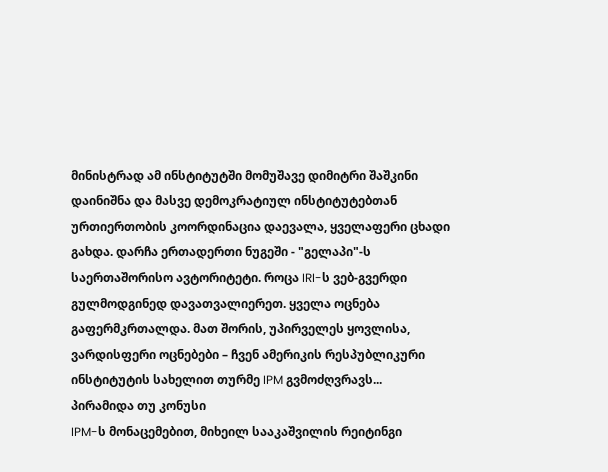მინისტრად ამ ინსტიტუტში მომუშავე დიმიტრი შაშკინი დაინიშნა და მასვე დემოკრატიულ ინსტიტუტებთან ურთიერთობის კოორდინაცია დაევალა, ყველაფერი ცხადი გახდა. დარჩა ერთადერთი ნუგეში - "გელაპი"-ს საერთაშორისო ავტორიტეტი. როცა IRI-ს ვებ-გვერდი გულმოდგინედ დავათვალიერეთ. ყველა ოცნება გაფერმკრთალდა. მათ შორის, უპირველეს ყოვლისა, ვარდისფერი ოცნებები – ჩვენ ამერიკის რესპუბლიკური ინსტიტუტის სახელით თურმე IPM გვმოძღვრავს...
პირამიდა თუ კონუსი
IPM-ს მონაცემებით, მიხეილ სააკაშვილის რეიტინგი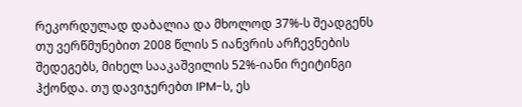რეკორდულად დაბალია და მხოლოდ 37%-ს შეადგენს
თუ ვერწმუნებით 2008 წლის 5 იანვრის არჩევნების შედეგებს, მიხელ სააკაშვილის 52%-იანი რეიტინგი ჰქონდა. თუ დავიჯერებთ IPM-ს, ეს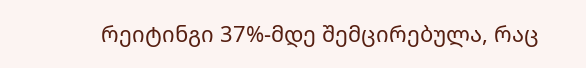რეიტინგი 37%-მდე შემცირებულა, რაც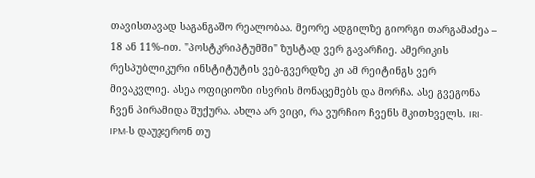თავისთავად საგანგაშო რეალობაა. მეორე ადგილზე გიორგი თარგამაძეა – 18 ან 11%-ით. "პოსტკრიპტუმში" ზუსტად ვერ გავარჩიე. ამერიკის რესპუბლიკური ინსტიტუტის ვებ-გვერდზე კი ამ რეიტინგს ვერ მივაკვლიე. ასეა ოფიციოზი ისვრის მონაცემებს და მორჩა. ასე გვეგონა ჩვენ პირამიდა შუქურა. ახლა არ ვიცი, რა ვურჩიო ჩვენს მკითხველს. IRI-IPM-ს დაუჯერონ თუ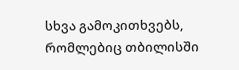სხვა გამოკითხვებს, რომლებიც თბილისში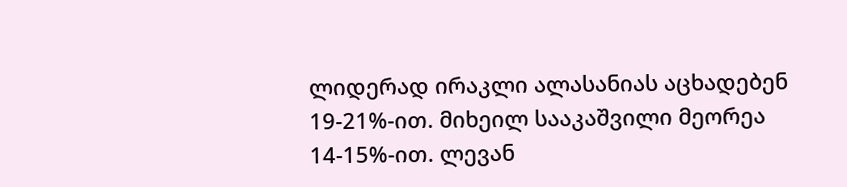ლიდერად ირაკლი ალასანიას აცხადებენ 19-21%-ით. მიხეილ სააკაშვილი მეორეა 14-15%-ით. ლევან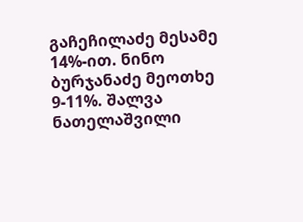გაჩეჩილაძე მესამე 14%-ით. ნინო ბურჯანაძე მეოთხე 9-11%. შალვა ნათელაშვილი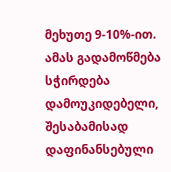მეხუთე 9-10%-ით. ამას გადამოწმება სჭირდება დამოუკიდებელი, შესაბამისად დაფინანსებული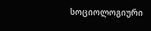სოციოლოგიური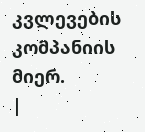კვლევების კომპანიის მიერ.
|